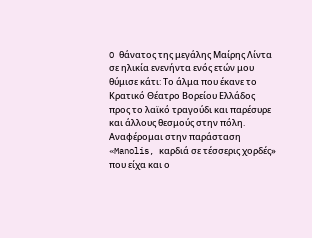O θάνατος της μεγάλης Μαίρης Λίντα σε ηλικία ενενήντα ενός ετών μου θύμισε κάτι: Το άλμα που έκανε το Κρατικό Θέατρο Βορείου Ελλάδος προς το λαϊκό τραγούδι και παρέσυρε και άλλους θεσμούς στην πόλη. Αναφέρομαι στην παράσταση «Manolis, καρδιά σε τέσσερις χορδές» που είχα και ο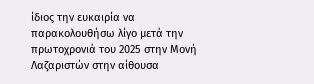ίδιος την ευκαιρία να παρακολουθήσω λίγο μετά την πρωτοχρονιά του 2025 στην Μονή Λαζαριστών στην αίθουσα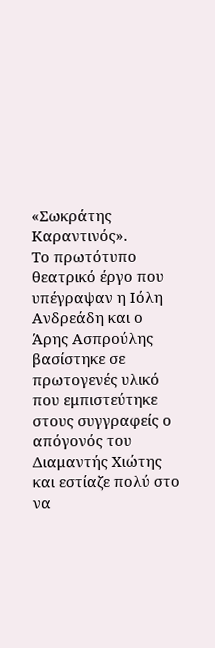«Σωκράτης Καραντινός».
Το πρωτότυπο θεατρικό έργο που υπέγραψαν η Ιόλη Ανδρεάδη και ο Άρης Ασπρούλης βασίστηκε σε πρωτογενές υλικό που εμπιστεύτηκε στους συγγραφείς ο απόγονός του Διαμαντής Χιώτης και εστίαζε πολύ στο να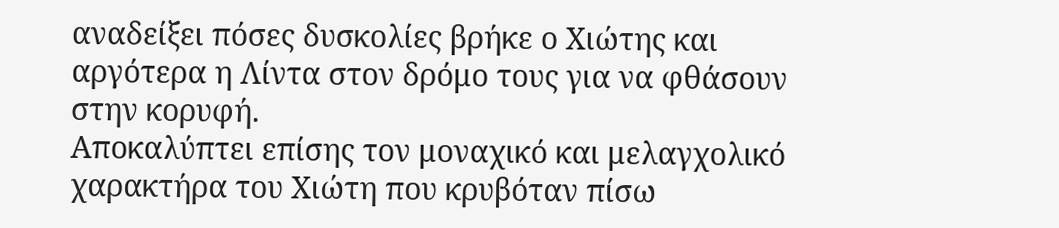αναδείξει πόσες δυσκολίες βρήκε ο Χιώτης και αργότερα η Λίντα στον δρόμο τους για να φθάσουν στην κορυφή.
Αποκαλύπτει επίσης τον μοναχικό και μελαγχολικό χαρακτήρα του Χιώτη που κρυβόταν πίσω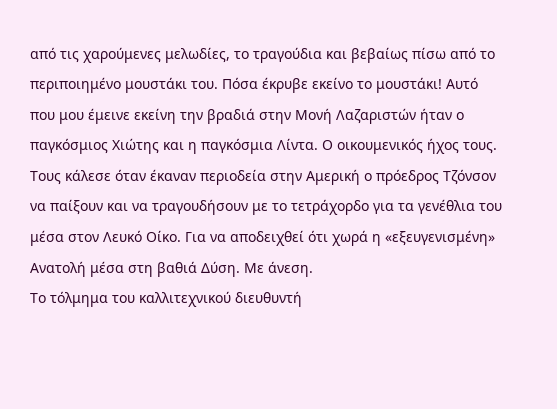από τις χαρούμενες μελωδίες, το τραγούδια και βεβαίως πίσω από το περιποιημένο μουστάκι του. Πόσα έκρυβε εκείνο το μουστάκι! Αυτό που μου έμεινε εκείνη την βραδιά στην Μονή Λαζαριστών ήταν ο παγκόσμιος Χιώτης και η παγκόσμια Λίντα. Ο οικουμενικός ήχος τους.
Τους κάλεσε όταν έκαναν περιοδεία στην Αμερική ο πρόεδρος Τζόνσον να παίξουν και να τραγουδήσουν με το τετράχορδο για τα γενέθλια του μέσα στον Λευκό Οίκο. Για να αποδειχθεί ότι χωρά η «εξευγενισμένη» Ανατολή μέσα στη βαθιά Δύση. Με άνεση.
Το τόλμημα του καλλιτεχνικού διευθυντή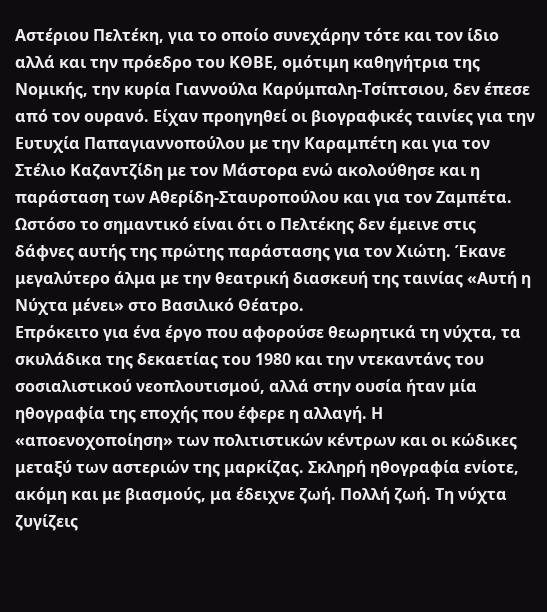Αστέριου Πελτέκη, για το οποίο συνεχάρην τότε και τον ίδιο αλλά και την πρόεδρο του ΚΘΒΕ, ομότιμη καθηγήτρια της Νομικής, την κυρία Γιαννούλα Καρύμπαλη-Τσίπτσιου, δεν έπεσε από τον ουρανό. Είχαν προηγηθεί οι βιογραφικές ταινίες για την Ευτυχία Παπαγιαννοπούλου με την Καραμπέτη και για τον Στέλιο Καζαντζίδη με τον Μάστορα ενώ ακολούθησε και η παράσταση των Αθερίδη-Σταυροπούλου και για τον Ζαμπέτα.
Ωστόσο το σημαντικό είναι ότι ο Πελτέκης δεν έμεινε στις δάφνες αυτής της πρώτης παράστασης για τον Χιώτη. Έκανε μεγαλύτερο άλμα με την θεατρική διασκευή της ταινίας «Αυτή η Νύχτα μένει» στο Βασιλικό Θέατρο.
Επρόκειτο για ένα έργο που αφορούσε θεωρητικά τη νύχτα, τα σκυλάδικα της δεκαετίας του 1980 και την ντεκαντάνς του σοσιαλιστικού νεοπλουτισμού, αλλά στην ουσία ήταν μία ηθογραφία της εποχής που έφερε η αλλαγή. Η «αποενοχοποίηση» των πολιτιστικών κέντρων και οι κώδικες μεταξύ των αστεριών της μαρκίζας. Σκληρή ηθογραφία ενίοτε, ακόμη και με βιασμούς, μα έδειχνε ζωή. Πολλή ζωή. Τη νύχτα ζυγίζεις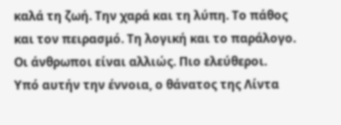καλά τη ζωή. Την χαρά και τη λύπη. Το πάθος και τον πειρασμό. Τη λογική και το παράλογο. Οι άνθρωποι είναι αλλιώς. Πιο ελεύθεροι.
Υπό αυτήν την έννοια, ο θάνατος της Λίντα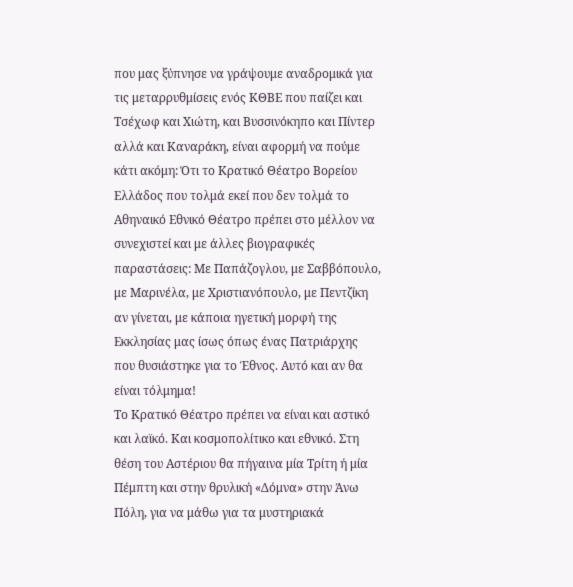που μας ξύπνησε να γράψουμε αναδρομικά για τις μεταρρυθμίσεις ενός ΚΘΒΕ που παίζει και Τσέχωφ και Χιώτη, και Βυσσινόκηπο και Πίντερ αλλά και Καναράκη, είναι αφορμή να πούμε κάτι ακόμη: Ότι το Κρατικό Θέατρο Βορείου Ελλάδος που τολμά εκεί που δεν τολμά το Αθηναικό Εθνικό Θέατρο πρέπει στο μέλλον να συνεχιστεί και με άλλες βιογραφικές παραστάσεις: Με Παπάζογλου, με Σαββόπουλο, με Μαρινέλα, με Χριστιανόπουλο, με Πεντζίκη αν γίνεται, με κάποια ηγετική μορφή της Εκκλησίας μας ίσως όπως ένας Πατριάρχης που θυσιάστηκε για το Έθνος. Αυτό και αν θα είναι τόλμημα!
Το Κρατικό Θέατρο πρέπει να είναι και αστικό και λαϊκό. Και κοσμοπολίτικο και εθνικό. Στη θέση του Αστέριου θα πήγαινα μία Τρίτη ή μία Πέμπτη και στην θρυλική «Δόμνα» στην Άνω Πόλη, για να μάθω για τα μυστηριακά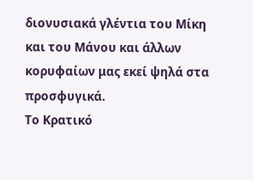διονυσιακά γλέντια του Μίκη και του Μάνου και άλλων κορυφαίων μας εκεί ψηλά στα προσφυγικά.
Το Κρατικό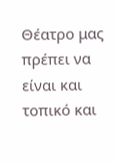Θέατρο μας πρέπει να είναι και τοπικό και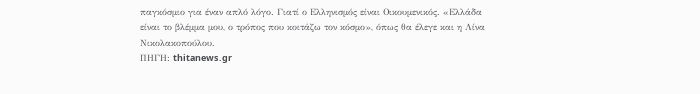παγκόσμιο για έναν απλό λόγο. Γιατί ο Ελληνισμός είναι Οικουμενικός. «Ελλάδα είναι το βλέμμα μου, ο τρόπος που κοιτάζω τον κόσμο», όπως θα έλεγε και η Λίνα Νικολακοπούλου.
ΠΗΓΗ: thitanews.gr